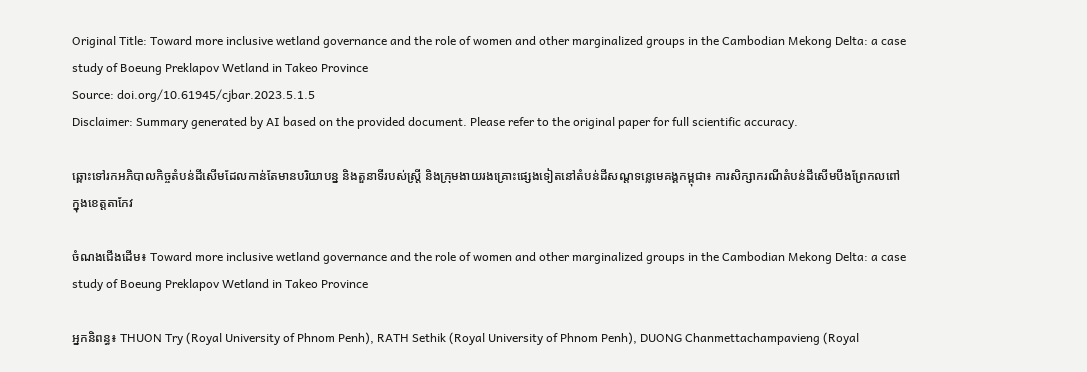Original Title: Toward more inclusive wetland governance and the role of women and other marginalized groups in the Cambodian Mekong Delta: a case study of Boeung Preklapov Wetland in Takeo Province
Source: doi.org/10.61945/cjbar.2023.5.1.5
Disclaimer: Summary generated by AI based on the provided document. Please refer to the original paper for full scientific accuracy.

ឆ្ពោះទៅរកអភិបាលកិច្ចតំបន់ដីសើមដែលកាន់តែមានបរិយាបន្ន និងតួនាទីរបស់ស្ត្រី និងក្រុមងាយរងគ្រោះផ្សេងទៀតនៅតំបន់ដីសណ្តទន្លេមេគង្គកម្ពុជា៖ ការសិក្សាករណីតំបន់ដីសើមបឹងព្រែកលពៅ ក្នុងខេត្តតាកែវ

ចំណងជើងដើម៖ Toward more inclusive wetland governance and the role of women and other marginalized groups in the Cambodian Mekong Delta: a case study of Boeung Preklapov Wetland in Takeo Province

អ្នកនិពន្ធ៖ THUON Try (Royal University of Phnom Penh), RATH Sethik (Royal University of Phnom Penh), DUONG Chanmettachampavieng (Royal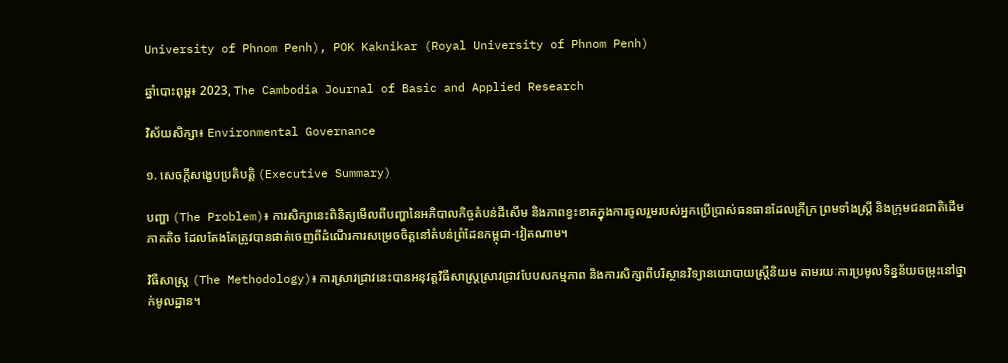University of Phnom Penh), POK Kaknikar (Royal University of Phnom Penh)

ឆ្នាំបោះពុម្ព៖ 2023, The Cambodia Journal of Basic and Applied Research

វិស័យសិក្សា៖ Environmental Governance

១. សេចក្តីសង្ខេបប្រតិបត្តិ (Executive Summary)

បញ្ហា (The Problem)៖ ការសិក្សានេះពិនិត្យមើលពីបញ្ហានៃអភិបាលកិច្ចតំបន់ដីសើម និងភាពខ្វះខាតក្នុងការចូលរួមរបស់អ្នកប្រើប្រាស់ធនធានដែលក្រីក្រ ព្រមទាំងស្ត្រី និងក្រុមជនជាតិដើមភាគតិច ដែលតែងតែត្រូវបានផាត់ចេញពីដំណើរការសម្រេចចិត្តនៅតំបន់ព្រំដែនកម្ពុជា-វៀតណាម។

វិធីសាស្ត្រ (The Methodology)៖ ការស្រាវជ្រាវនេះបានអនុវត្តវិធីសាស្ត្រស្រាវជ្រាវបែបសកម្មភាព និងការសិក្សាពីបរិស្ថានវិទ្យានយោបាយស្ត្រីនិយម តាមរយៈការប្រមូលទិន្នន័យចម្រុះនៅថ្នាក់មូលដ្ឋាន។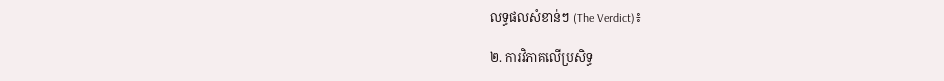លទ្ធផលសំខាន់ៗ (The Verdict)៖

២. ការវិភាគលើប្រសិទ្ធ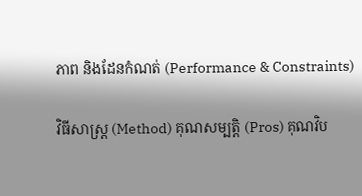ភាព និងដែនកំណត់ (Performance & Constraints)

វិធីសាស្ត្រ (Method) គុណសម្បត្តិ (Pros) គុណវិប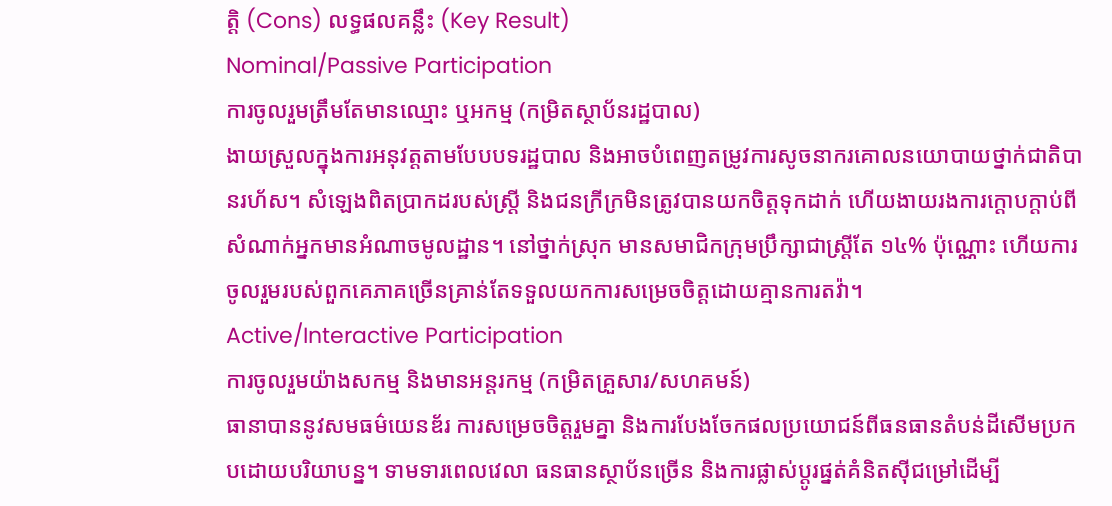ត្តិ (Cons) លទ្ធផលគន្លឹះ (Key Result)
Nominal/Passive Participation
ការចូលរួមត្រឹមតែមានឈ្មោះ ឬអកម្ម (កម្រិតស្ថាប័នរដ្ឋបាល)
ងាយស្រួលក្នុងការអនុវត្តតាមបែបបទរដ្ឋបាល និងអាចបំពេញតម្រូវការសូចនាករគោលនយោបាយថ្នាក់ជាតិបានរហ័ស។ សំឡេងពិតប្រាកដរបស់ស្ត្រី និងជនក្រីក្រមិនត្រូវបានយកចិត្តទុកដាក់ ហើយងាយរងការក្តោបក្តាប់ពីសំណាក់អ្នកមានអំណាចមូលដ្ឋាន។ នៅថ្នាក់ស្រុក មានសមាជិកក្រុមប្រឹក្សាជាស្ត្រីតែ ១៤% ប៉ុណ្ណោះ ហើយការចូលរួមរបស់ពួកគេភាគច្រើនគ្រាន់តែទទួលយកការសម្រេចចិត្តដោយគ្មានការតវ៉ា។
Active/Interactive Participation
ការចូលរួមយ៉ាងសកម្ម និងមានអន្តរកម្ម (កម្រិតគ្រួសារ/សហគមន៍)
ធានាបាននូវសមធម៌យេនឌ័រ ការសម្រេចចិត្តរួមគ្នា និងការបែងចែកផលប្រយោជន៍ពីធនធានតំបន់ដីសើមប្រកបដោយបរិយាបន្ន។ ទាមទារពេលវេលា ធនធានស្ថាប័នច្រើន និងការផ្លាស់ប្តូរផ្នត់គំនិតស៊ីជម្រៅដើម្បី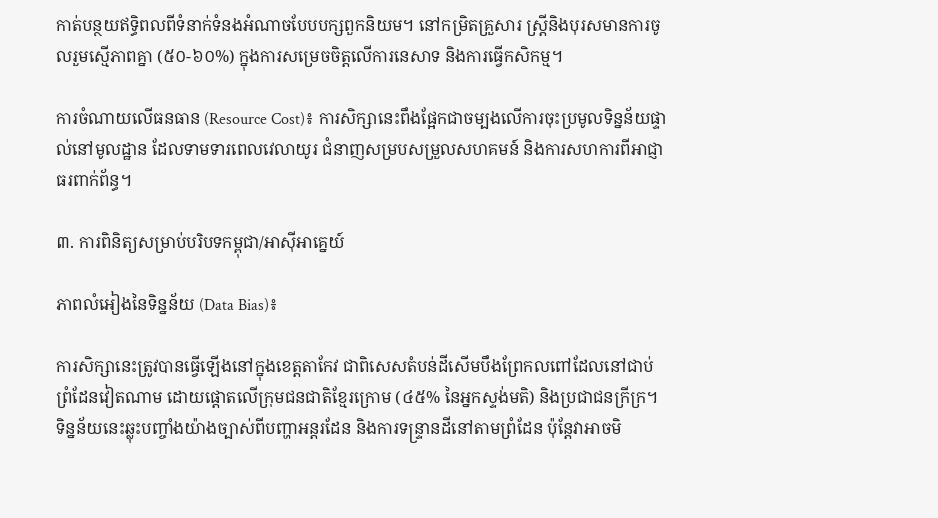កាត់បន្ថយឥទ្ធិពលពីទំនាក់ទំនងអំណាចបែបបក្សពួកនិយម។ នៅកម្រិតគ្រួសារ ស្ត្រីនិងបុរសមានការចូលរួមស្មើភាពគ្នា (៥០-៦០%) ក្នុងការសម្រេចចិត្តលើការនេសាទ និងការធ្វើកសិកម្ម។

ការចំណាយលើធនធាន (Resource Cost)៖ ការសិក្សានេះពឹងផ្អែកជាចម្បងលើការចុះប្រមូលទិន្នន័យផ្ទាល់នៅមូលដ្ឋាន ដែលទាមទារពេលវេលាយូរ ជំនាញសម្របសម្រួលសហគមន៍ និងការសហការពីអាជ្ញាធរពាក់ព័ន្ធ។

៣. ការពិនិត្យសម្រាប់បរិបទកម្ពុជា/អាស៊ីអាគ្នេយ៍

ភាពលំអៀងនៃទិន្នន័យ (Data Bias)៖

ការសិក្សានេះត្រូវបានធ្វើឡើងនៅក្នុងខេត្តតាកែវ ជាពិសេសតំបន់ដីសើមបឹងព្រែកលពៅដែលនៅជាប់ព្រំដែនវៀតណាម ដោយផ្តោតលើក្រុមជនជាតិខ្មែរក្រោម (៤៥% នៃអ្នកស្ទង់មតិ) និងប្រជាជនក្រីក្រ។ ទិន្នន័យនេះឆ្លុះបញ្ចាំងយ៉ាងច្បាស់ពីបញ្ហាអន្តរដែន និងការទន្ទ្រានដីនៅតាមព្រំដែន ប៉ុន្តែវាអាចមិ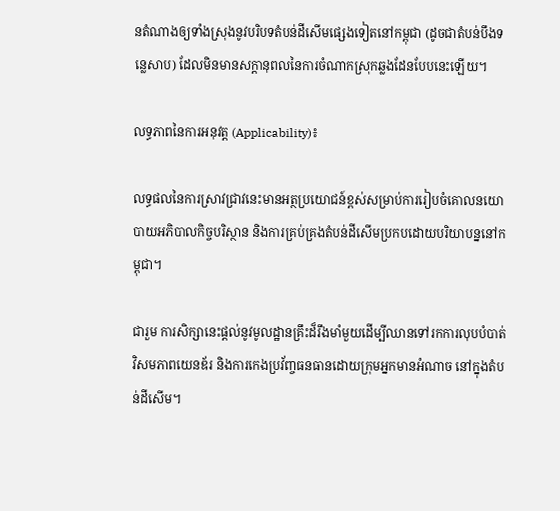នតំណាងឲ្យទាំងស្រុងនូវបរិបទតំបន់ដីសើមផ្សេងទៀតនៅកម្ពុជា (ដូចជាតំបន់បឹងទន្លេសាប) ដែលមិនមានសក្ដានុពលនៃការចំណាកស្រុកឆ្លងដែនបែបនេះឡើយ។

លទ្ធភាពនៃការអនុវត្ត (Applicability)៖

លទ្ធផលនៃការស្រាវជ្រាវនេះមានអត្ថប្រយោជន៍ខ្ពស់សម្រាប់ការរៀបចំគោលនយោបាយអភិបាលកិច្ចបរិស្ថាន និងការគ្រប់គ្រងតំបន់ដីសើមប្រកបដោយបរិយាបន្ននៅកម្ពុជា។

ជារួម ការសិក្សានេះផ្តល់នូវមូលដ្ឋានគ្រឹះដ៏រឹងមាំមួយដើម្បីឈានទៅរកការលុបបំបាត់វិសមភាពយេនឌ័រ និងការកេងប្រវ័ញ្ចធនធានដោយក្រុមអ្នកមានអំណាច នៅក្នុងតំបន់ដីសើម។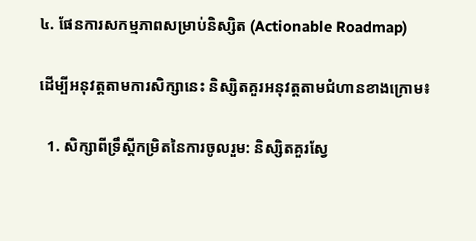៤. ផែនការសកម្មភាពសម្រាប់និស្សិត (Actionable Roadmap)

ដើម្បីអនុវត្តតាមការសិក្សានេះ និស្សិតគួរអនុវត្តតាមជំហានខាងក្រោម៖

  1. សិក្សាពីទ្រឹស្តីកម្រិតនៃការចូលរួម: និស្សិតគួរស្វែ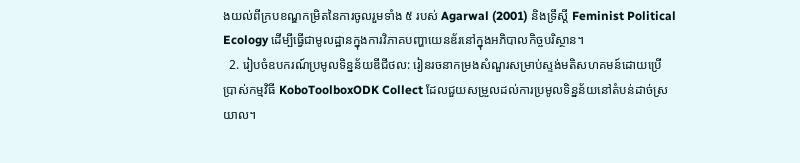ងយល់ពីក្របខណ្ឌកម្រិតនៃការចូលរួមទាំង ៥ របស់ Agarwal (2001) និងទ្រឹស្តី Feminist Political Ecology ដើម្បីធ្វើជាមូលដ្ឋានក្នុងការវិភាគបញ្ហាយេនឌ័រនៅក្នុងអភិបាលកិច្ចបរិស្ថាន។
  2. រៀបចំឧបករណ៍ប្រមូលទិន្នន័យឌីជីថល: រៀនរចនាកម្រងសំណួរសម្រាប់ស្ទង់មតិសហគមន៍ដោយប្រើប្រាស់កម្មវិធី KoboToolboxODK Collect ដែលជួយសម្រួលដល់ការប្រមូលទិន្នន័យនៅតំបន់ដាច់ស្រយាល។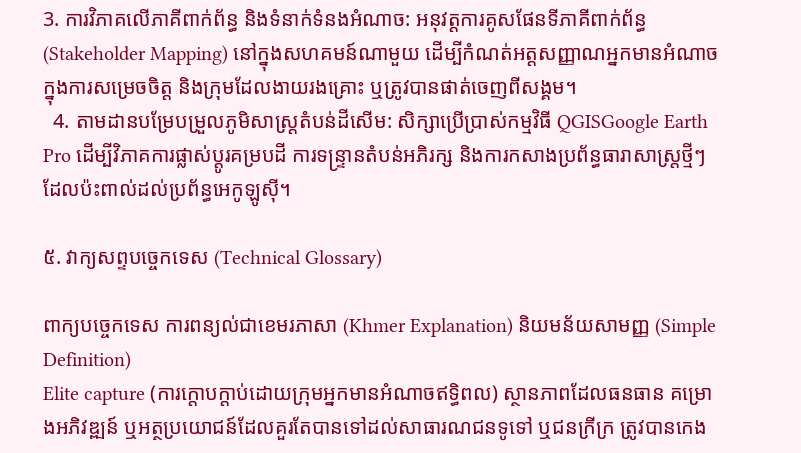3. ការវិភាគលើភាគីពាក់ព័ន្ធ និងទំនាក់ទំនងអំណាច: អនុវត្តការគូសផែនទីភាគីពាក់ព័ន្ធ (Stakeholder Mapping) នៅក្នុងសហគមន៍ណាមួយ ដើម្បីកំណត់អត្តសញ្ញាណអ្នកមានអំណាចក្នុងការសម្រេចចិត្ត និងក្រុមដែលងាយរងគ្រោះ ឬត្រូវបានផាត់ចេញពីសង្គម។
  4. តាមដានបម្រែបម្រួលភូមិសាស្ត្រតំបន់ដីសើម: សិក្សាប្រើប្រាស់កម្មវិធី QGISGoogle Earth Pro ដើម្បីវិភាគការផ្លាស់ប្តូរគម្របដី ការទន្ទ្រានតំបន់អភិរក្ស និងការកសាងប្រព័ន្ធធារាសាស្ត្រថ្មីៗដែលប៉ះពាល់ដល់ប្រព័ន្ធអេកូឡូស៊ី។

៥. វាក្យសព្ទបច្ចេកទេស (Technical Glossary)

ពាក្យបច្ចេកទេស ការពន្យល់ជាខេមរភាសា (Khmer Explanation) និយមន័យសាមញ្ញ (Simple Definition)
Elite capture (ការក្តោបក្តាប់ដោយក្រុមអ្នកមានអំណាចឥទ្ធិពល) ស្ថានភាពដែលធនធាន គម្រោងអភិវឌ្ឍន៍ ឬអត្ថប្រយោជន៍ដែលគួរតែបានទៅដល់សាធារណជនទូទៅ ឬជនក្រីក្រ ត្រូវបានកេង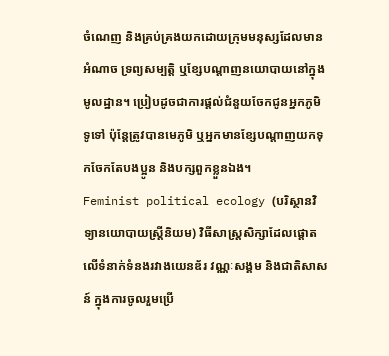ចំណេញ និងគ្រប់គ្រងយកដោយក្រុមមនុស្សដែលមានអំណាច ទ្រព្យសម្បត្តិ ឬខ្សែបណ្តាញនយោបាយនៅក្នុងមូលដ្ឋាន។ ប្រៀបដូចជាការផ្តល់ជំនួយចែកជូនអ្នកភូមិទូទៅ ប៉ុន្តែត្រូវបានមេភូមិ ឬអ្នកមានខ្សែបណ្តាញយកទុកចែកតែបងប្អូន និងបក្សពួកខ្លួនឯង។
Feminist political ecology (បរិស្ថានវិទ្យានយោបាយស្ត្រីនិយម) វិធីសាស្ត្រសិក្សាដែលផ្តោតលើទំនាក់ទំនងរវាងយេនឌ័រ វណ្ណៈសង្គម និងជាតិសាសន៍ ក្នុងការចូលរួមប្រើ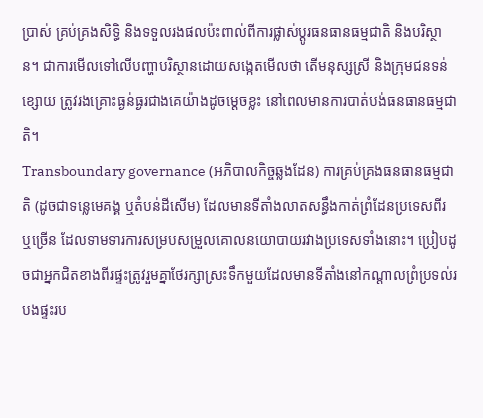ប្រាស់ គ្រប់គ្រងសិទ្ធិ និងទទួលរងផលប៉ះពាល់ពីការផ្លាស់ប្តូរធនធានធម្មជាតិ និងបរិស្ថាន។ ជាការមើលទៅលើបញ្ហាបរិស្ថានដោយសង្កេតមើលថា តើមនុស្សស្រី និងក្រុមជនទន់ខ្សោយ ត្រូវរងគ្រោះធ្ងន់ធ្ងរជាងគេយ៉ាងដូចម្តេចខ្លះ នៅពេលមានការបាត់បង់ធនធានធម្មជាតិ។
Transboundary governance (អភិបាលកិច្ចឆ្លងដែន) ការគ្រប់គ្រងធនធានធម្មជាតិ (ដូចជាទន្លេមេគង្គ ឬតំបន់ដីសើម) ដែលមានទីតាំងលាតសន្ធឹងកាត់ព្រំដែនប្រទេសពីរ ឬច្រើន ដែលទាមទារការសម្របសម្រួលគោលនយោបាយរវាងប្រទេសទាំងនោះ។ ប្រៀបដូចជាអ្នកជិតខាងពីរផ្ទះត្រូវរួមគ្នាថែរក្សាស្រះទឹកមួយដែលមានទីតាំងនៅកណ្តាលព្រំប្រទល់របងផ្ទះរប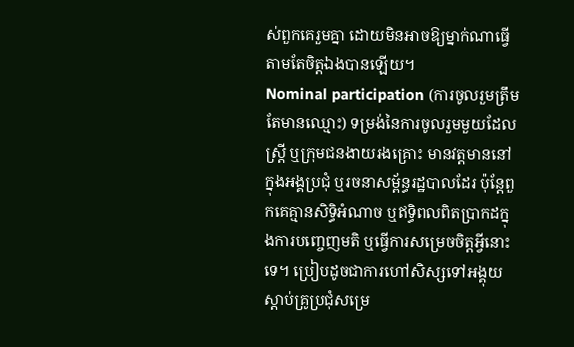ស់ពួកគេរួមគ្នា ដោយមិនអាចឱ្យម្នាក់ណាធ្វើតាមតែចិត្តឯងបានឡើយ។
Nominal participation (ការចូលរួមត្រឹមតែមានឈ្មោះ) ទម្រង់នៃការចូលរួមមួយដែលស្ត្រី ឬក្រុមជនងាយរងគ្រោះ មានវត្តមាននៅក្នុងអង្គប្រជុំ ឬរចនាសម្ព័ន្ធរដ្ឋបាលដែរ ប៉ុន្តែពួកគេគ្មានសិទ្ធិអំណាច ឬឥទ្ធិពលពិតប្រាកដក្នុងការបញ្ចេញមតិ ឬធ្វើការសម្រេចចិត្តអ្វីនោះទេ។ ប្រៀបដូចជាការហៅសិស្សទៅអង្គុយស្តាប់គ្រូប្រជុំសម្រេ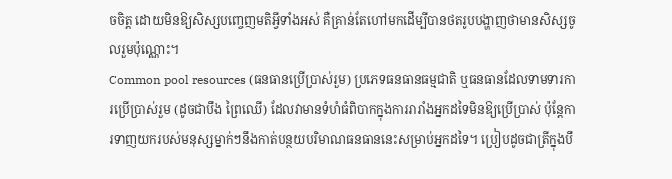ចចិត្ត ដោយមិនឱ្យសិស្សបញ្ចេញមតិអ្វីទាំងអស់ គឺគ្រាន់តែហៅមកដើម្បីបានថតរូបបង្ហាញថាមានសិស្សចូលរួមប៉ុណ្ណោះ។
Common pool resources (ធនធានប្រើប្រាស់រួម) ប្រភេទធនធានធម្មជាតិ ឬធនធានដែលទាមទារការប្រើប្រាស់រួម (ដូចជាបឹង ព្រៃឈើ) ដែលវាមានទំហំធំពិបាកក្នុងការរារាំងអ្នកដទៃមិនឱ្យប្រើប្រាស់ ប៉ុន្តែការទាញយករបស់មនុស្សម្នាក់ៗនឹងកាត់បន្ថយបរិមាណធនធាននេះសម្រាប់អ្នកដទៃ។ ប្រៀបដូចជាត្រីក្នុងបឹ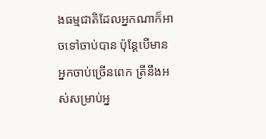ងធម្មជាតិដែលអ្នកណាក៏អាចទៅចាប់បាន ប៉ុន្តែបើមានអ្នកចាប់ច្រើនពេក ត្រីនឹងអស់សម្រាប់អ្ន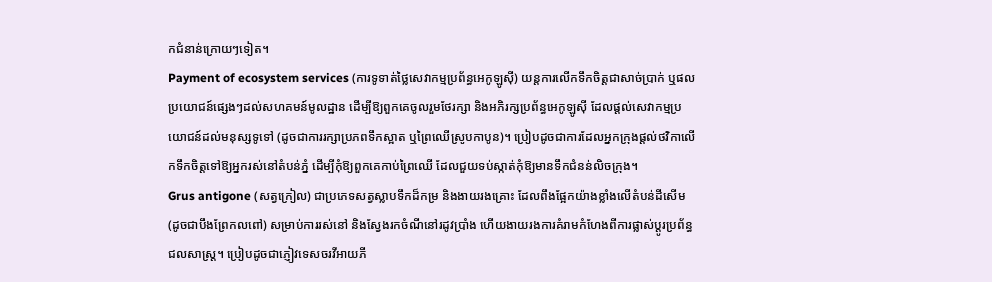កជំនាន់ក្រោយៗទៀត។
Payment of ecosystem services (ការទូទាត់ថ្លៃសេវាកម្មប្រព័ន្ធអេកូឡូស៊ី) យន្តការលើកទឹកចិត្តជាសាច់ប្រាក់ ឬផលប្រយោជន៍ផ្សេងៗដល់សហគមន៍មូលដ្ឋាន ដើម្បីឱ្យពួកគេចូលរួមថែរក្សា និងអភិរក្សប្រព័ន្ធអេកូឡូស៊ី ដែលផ្តល់សេវាកម្មប្រយោជន៍ដល់មនុស្សទូទៅ (ដូចជាការរក្សាប្រភពទឹកស្អាត ឬព្រៃឈើស្រូបកាបូន)។ ប្រៀបដូចជាការដែលអ្នកក្រុងផ្តល់ថវិកាលើកទឹកចិត្តទៅឱ្យអ្នករស់នៅតំបន់ភ្នំ ដើម្បីកុំឱ្យពួកគេកាប់ព្រៃឈើ ដែលជួយទប់ស្កាត់កុំឱ្យមានទឹកជំនន់លិចក្រុង។
Grus antigone (សត្វក្រៀល) ជាប្រភេទសត្វស្លាបទឹកដ៏កម្រ និងងាយរងគ្រោះ ដែលពឹងផ្អែកយ៉ាងខ្លាំងលើតំបន់ដីសើម (ដូចជាបឹងព្រែកលពៅ) សម្រាប់ការរស់នៅ និងស្វែងរកចំណីនៅរដូវប្រាំង ហើយងាយរងការគំរាមកំហែងពីការផ្លាស់ប្តូរប្រព័ន្ធជលសាស្ត្រ។ ប្រៀបដូចជាភ្ញៀវទេសចរវីអាយភី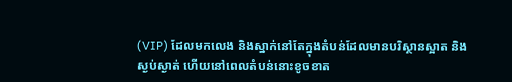(VIP) ដែលមកលេង និងស្នាក់នៅតែក្នុងតំបន់ដែលមានបរិស្ថានស្អាត និងស្ងប់ស្ងាត់ ហើយនៅពេលតំបន់នោះខូចខាត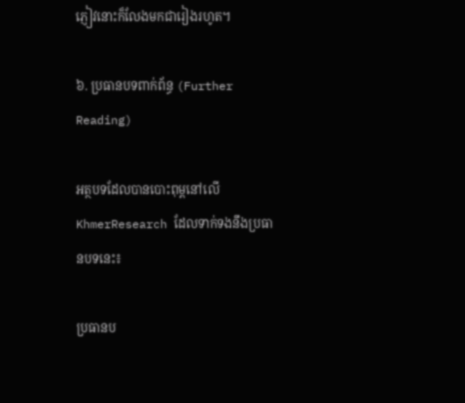ភ្ញៀវនោះក៏លែងមកជារៀងរហូត។

៦. ប្រធានបទពាក់ព័ន្ធ (Further Reading)

អត្ថបទដែលបានបោះពុម្ពនៅលើ KhmerResearch ដែលទាក់ទងនឹងប្រធានបទនេះ៖

ប្រធានប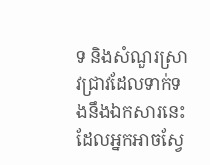ទ និងសំណួរស្រាវជ្រាវដែលទាក់ទងនឹងឯកសារនេះ ដែលអ្នកអាចស្វែ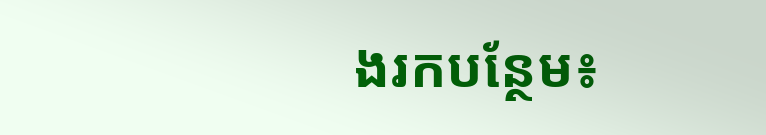ងរកបន្ថែម៖